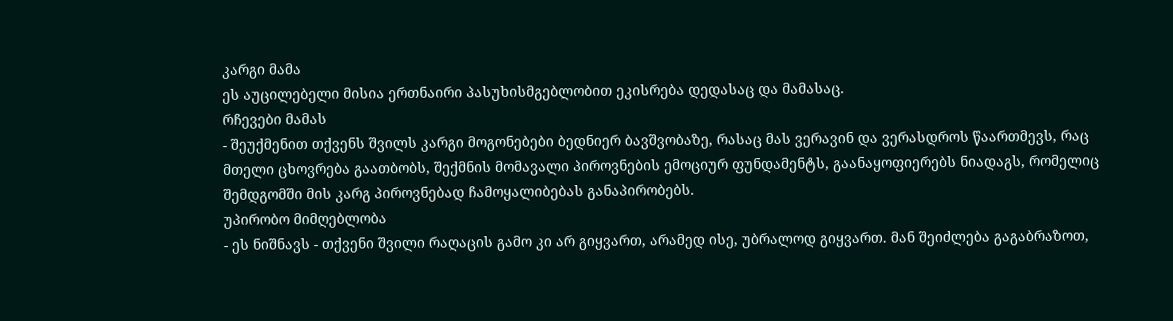კარგი მამა
ეს აუცილებელი მისია ერთნაირი პასუხისმგებლობით ეკისრება დედასაც და მამასაც.
რჩევები მამას
- შეუქმენით თქვენს შვილს კარგი მოგონებები ბედნიერ ბავშვობაზე, რასაც მას ვერავინ და ვერასდროს წაართმევს, რაც მთელი ცხოვრება გაათბობს, შექმნის მომავალი პიროვნების ემოციურ ფუნდამენტს, გაანაყოფიერებს ნიადაგს, რომელიც შემდგომში მის კარგ პიროვნებად ჩამოყალიბებას განაპირობებს.
უპირობო მიმღებლობა
- ეს ნიშნავს - თქვენი შვილი რაღაცის გამო კი არ გიყვართ, არამედ ისე, უბრალოდ გიყვართ. მან შეიძლება გაგაბრაზოთ,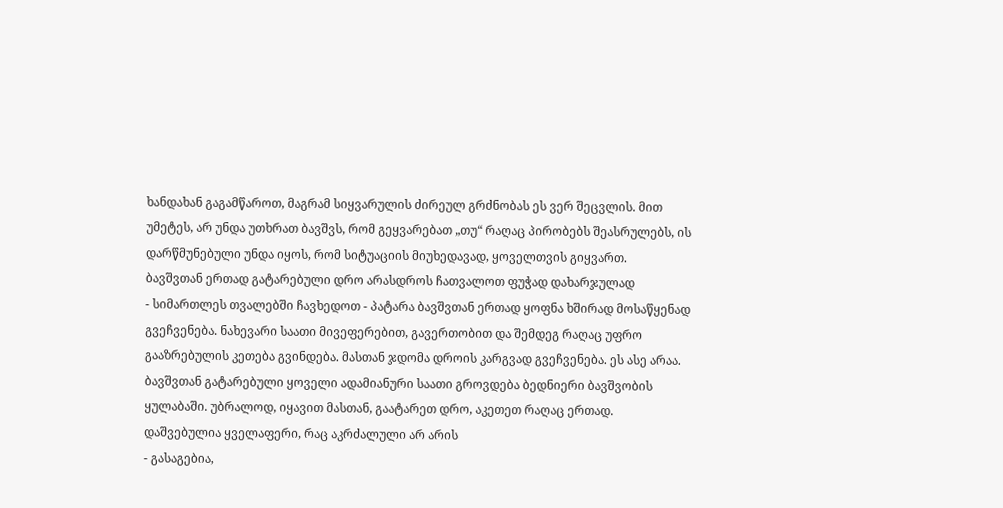ხანდახან გაგამწაროთ, მაგრამ სიყვარულის ძირეულ გრძნობას ეს ვერ შეცვლის. მით უმეტეს, არ უნდა უთხრათ ბავშვს, რომ გეყვარებათ „თუ“ რაღაც პირობებს შეასრულებს, ის დარწმუნებული უნდა იყოს, რომ სიტუაციის მიუხედავად, ყოველთვის გიყვართ.
ბავშვთან ერთად გატარებული დრო არასდროს ჩათვალოთ ფუჭად დახარჯულად
- სიმართლეს თვალებში ჩავხედოთ - პატარა ბავშვთან ერთად ყოფნა ხშირად მოსაწყენად გვეჩვენება. ნახევარი საათი მივეფერებით, გავერთობით და შემდეგ რაღაც უფრო გააზრებულის კეთება გვინდება. მასთან ჯდომა დროის კარგვად გვეჩვენება. ეს ასე არაა.
ბავშვთან გატარებული ყოველი ადამიანური საათი გროვდება ბედნიერი ბავშვობის ყულაბაში. უბრალოდ, იყავით მასთან, გაატარეთ დრო, აკეთეთ რაღაც ერთად.
დაშვებულია ყველაფერი, რაც აკრძალული არ არის
- გასაგებია,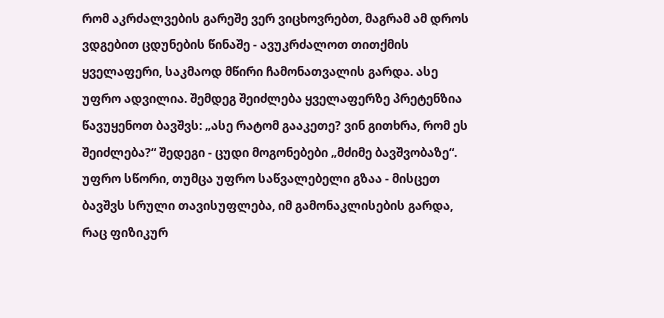რომ აკრძალვების გარეშე ვერ ვიცხოვრებთ, მაგრამ ამ დროს ვდგებით ცდუნების წინაშე - ავუკრძალოთ თითქმის ყველაფერი, საკმაოდ მწირი ჩამონათვალის გარდა. ასე უფრო ადვილია. შემდეგ შეიძლება ყველაფერზე პრეტენზია წავუყენოთ ბავშვს: „ასე რატომ გააკეთე? ვინ გითხრა, რომ ეს შეიძლება?“ შედეგი - ცუდი მოგონებები „მძიმე ბავშვობაზე“.
უფრო სწორი, თუმცა უფრო საწვალებელი გზაა - მისცეთ ბავშვს სრული თავისუფლება, იმ გამონაკლისების გარდა, რაც ფიზიკურ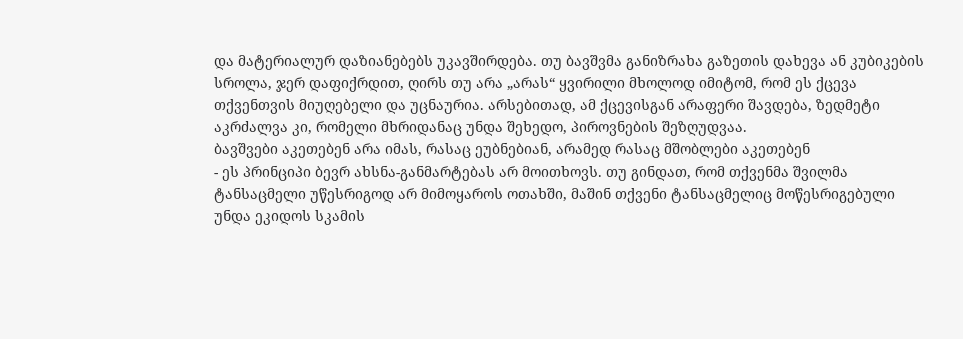და მატერიალურ დაზიანებებს უკავშირდება. თუ ბავშვმა განიზრახა გაზეთის დახევა ან კუბიკების სროლა, ჯერ დაფიქრდით, ღირს თუ არა „არას“ ყვირილი მხოლოდ იმიტომ, რომ ეს ქცევა თქვენთვის მიუღებელი და უცნაურია. არსებითად, ამ ქცევისგან არაფერი შავდება, ზედმეტი აკრძალვა კი, რომელი მხრიდანაც უნდა შეხედო, პიროვნების შეზღუდვაა.
ბავშვები აკეთებენ არა იმას, რასაც ეუბნებიან, არამედ რასაც მშობლები აკეთებენ
- ეს პრინციპი ბევრ ახსნა-განმარტებას არ მოითხოვს. თუ გინდათ, რომ თქვენმა შვილმა ტანსაცმელი უწესრიგოდ არ მიმოყაროს ოთახში, მაშინ თქვენი ტანსაცმელიც მოწესრიგებული უნდა ეკიდოს სკამის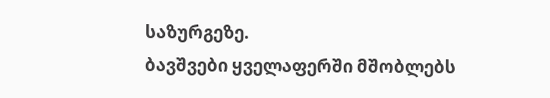საზურგეზე.
ბავშვები ყველაფერში მშობლებს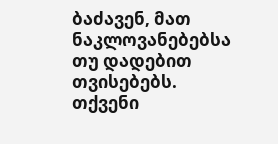ბაძავენ, მათ ნაკლოვანებებსა თუ დადებით თვისებებს. თქვენი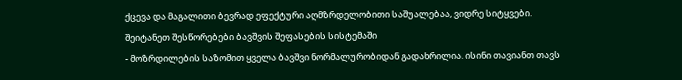ქცევა და მაგალითი ბევრად ეფექტური აღმზრდელობითი საშუალებაა, ვიდრე სიტყვები.
შეიტანეთ შესწორებები ბავშვის შეფასების სისტემაში
- მოზრდილების საზომით ყველა ბავშვი ნორმალურობიდან გადახრილია. ისინი თავიანთ თავს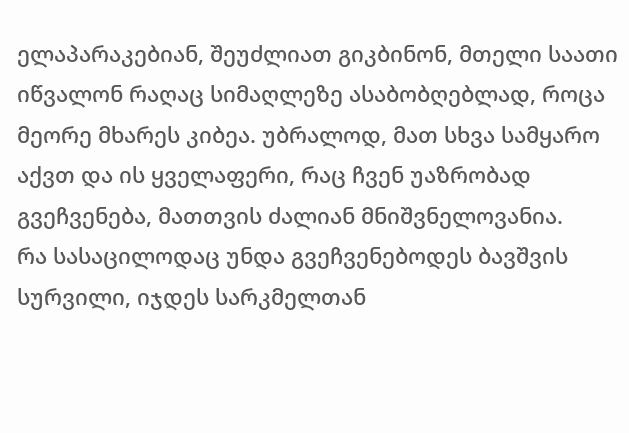ელაპარაკებიან, შეუძლიათ გიკბინონ, მთელი საათი იწვალონ რაღაც სიმაღლეზე ასაბობღებლად, როცა მეორე მხარეს კიბეა. უბრალოდ, მათ სხვა სამყარო აქვთ და ის ყველაფერი, რაც ჩვენ უაზრობად გვეჩვენება, მათთვის ძალიან მნიშვნელოვანია.
რა სასაცილოდაც უნდა გვეჩვენებოდეს ბავშვის სურვილი, იჯდეს სარკმელთან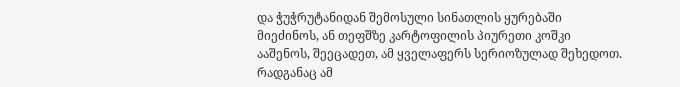და ჭუჭრუტანიდან შემოსული სინათლის ყურებაში მიეძინოს, ან თეფშზე კარტოფილის პიურეთი კოშკი ააშენოს, შეეცადეთ, ამ ყველაფერს სერიოზულად შეხედოთ. რადგანაც ამ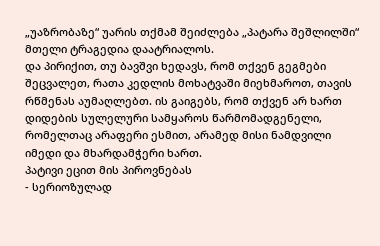„უაზრობაზე“ უარის თქმამ შეიძლება „პატარა შეშლილში“ მთელი ტრაგედია დაატრიალოს.
და პირიქით, თუ ბავშვი ხედავს, რომ თქვენ გეგმები შეცვალეთ, რათა კედლის მოხატვაში მიეხმაროთ, თავის რწმენას აუმაღლებთ. ის გაიგებს, რომ თქვენ არ ხართ დიდების სულელური სამყაროს წარმომადგენელი, რომელთაც არაფერი ესმით, არამედ მისი ნამდვილი იმედი და მხარდამჭერი ხართ.
პატივი ეცით მის პიროვნებას
- სერიოზულად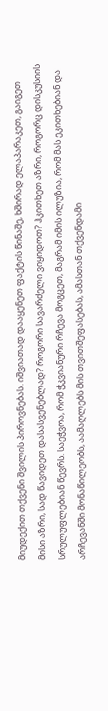მიუდექით თქვენი შვილის პიროვნებას. იშვიათად დააყენეთ ფაქტის წინაშე, ხშირად ელაპარაკეთ, გაიგეთ მისი აზრი, სად წავიდეთ დასასვენებლად? როგორი სავარძელი ვიყიდოთ? ჰკითხეთ აზრი, როგორც დისკუსიის სრულუფლებიან წევრს. საეჭვოა, რომ ჭკვიანური რჩევა მოგცეთ, მაგრამ იმის ილუზია, რომ მას ეკითხებიან და არჩევანში მონაწილეობს, აამაღლებს მის თვითშეფასებას, ამასთან თქვენდამი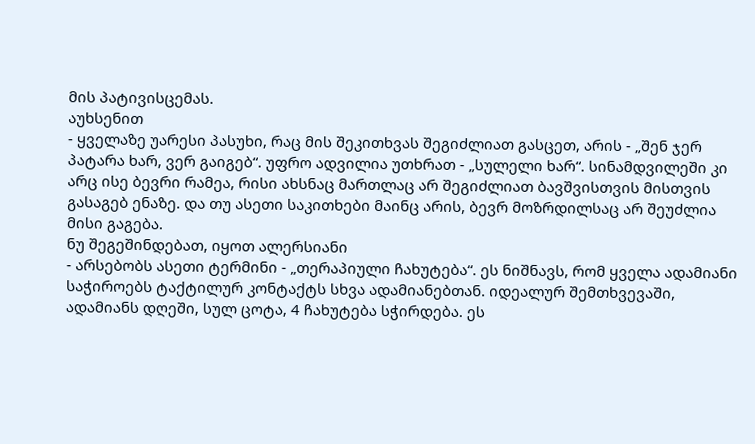მის პატივისცემას.
აუხსენით
- ყველაზე უარესი პასუხი, რაც მის შეკითხვას შეგიძლიათ გასცეთ, არის - „შენ ჯერ პატარა ხარ, ვერ გაიგებ“. უფრო ადვილია უთხრათ - „სულელი ხარ“. სინამდვილეში კი არც ისე ბევრი რამეა, რისი ახსნაც მართლაც არ შეგიძლიათ ბავშვისთვის მისთვის გასაგებ ენაზე. და თუ ასეთი საკითხები მაინც არის, ბევრ მოზრდილსაც არ შეუძლია მისი გაგება.
ნუ შეგეშინდებათ, იყოთ ალერსიანი
- არსებობს ასეთი ტერმინი - „თერაპიული ჩახუტება“. ეს ნიშნავს, რომ ყველა ადამიანი საჭიროებს ტაქტილურ კონტაქტს სხვა ადამიანებთან. იდეალურ შემთხვევაში, ადამიანს დღეში, სულ ცოტა, 4 ჩახუტება სჭირდება. ეს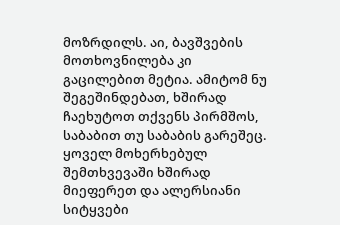მოზრდილს. აი, ბავშვების მოთხოვნილება კი გაცილებით მეტია. ამიტომ ნუ შეგეშინდებათ, ხშირად ჩაეხუტოთ თქვენს პირმშოს, საბაბით თუ საბაბის გარეშეც. ყოველ მოხერხებულ შემთხვევაში ხშირად მიეფერეთ და ალერსიანი სიტყვები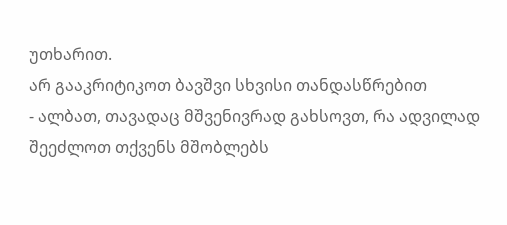უთხარით.
არ გააკრიტიკოთ ბავშვი სხვისი თანდასწრებით
- ალბათ, თავადაც მშვენივრად გახსოვთ, რა ადვილად შეეძლოთ თქვენს მშობლებს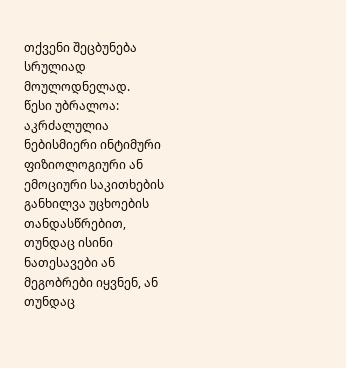თქვენი შეცბუნება სრულიად მოულოდნელად.
წესი უბრალოა: აკრძალულია ნებისმიერი ინტიმური ფიზიოლოგიური ან ემოციური საკითხების განხილვა უცხოების თანდასწრებით, თუნდაც ისინი ნათესავები ან მეგობრები იყვნენ, ან თუნდაც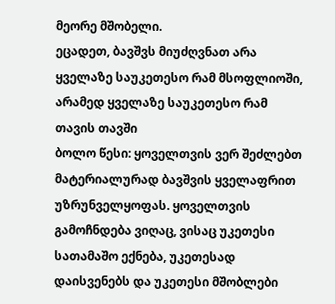მეორე მშობელი.
ეცადეთ, ბავშვს მიუძღვნათ არა ყველაზე საუკეთესო რამ მსოფლიოში, არამედ ყველაზე საუკეთესო რამ თავის თავში
ბოლო წესი: ყოველთვის ვერ შეძლებთ მატერიალურად ბავშვის ყველაფრით უზრუნველყოფას. ყოველთვის გამოჩნდება ვიღაც, ვისაც უკეთესი სათამაშო ექნება, უკეთესად დაისვენებს და უკეთესი მშობლები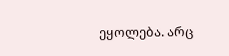ეყოლება. არც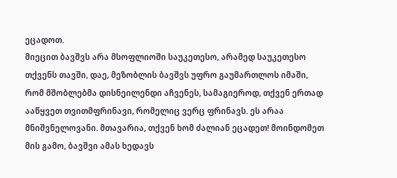ეცადოთ.
მიეცით ბავშვს არა მსოფლიოში საუკეთესო, არამედ საუკეთესო თქვენს თავში, დაე, მეზობლის ბავშვს უფრო გაუმართლოს იმაში, რომ მშობლებმა დისნეილენდი აჩვენეს, სამაგიეროდ, თქვენ ერთად ააწყვეთ თვითმფრინავი, რომელიც ვერც ფრინავს. ეს არაა მნიშვნელოვანი. მთავარია, თქვენ ხომ ძალიან ეცადეთ! მოინდომეთ მის გამო, ბავშვი ამას ხედავს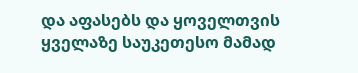და აფასებს და ყოველთვის ყველაზე საუკეთესო მამად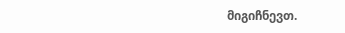მიგიჩნევთ.